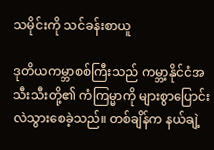သမိုင်းကို သင်ခန်းစာယူ

ဒုတိယကမ္ဘာစစ်ကြီးသည် ကမ္ဘာ့နိုင်ငံအသီးသီးတို့၏ ကံကြမ္မာကို များစွာပြောင်းလဲသွားစေခဲ့သည်။ တစ်ချိန်က နယ်ချဲ့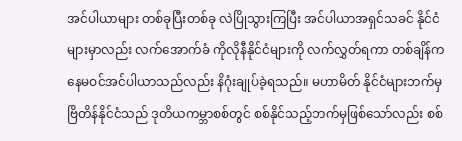အင်ပါယာများ တစ်ခုပြီးတစ်ခု လဲပြိုသွားကြပြီး အင်ပါယာအရှင်သခင် နိုင်ငံများမှာလည်း လက်အောက်ခံ ကိုလိုနီနိုင်ငံများကို လက်လွှတ်ရကာ တစ်ချိန်က နေမဝင်အင်ပါယာသည်လည်း နိဂုံးချုပ်ခဲ့ရသည်။ မဟာမိတ် နိုင်ငံများဘက်မှ ဗြိတိန်နိုင်ငံသည် ဒုတိယကမ္ဘာစစ်တွင် စစ်နိုင်သည့်ဘက်မှဖြစ်သော်လည်း စစ်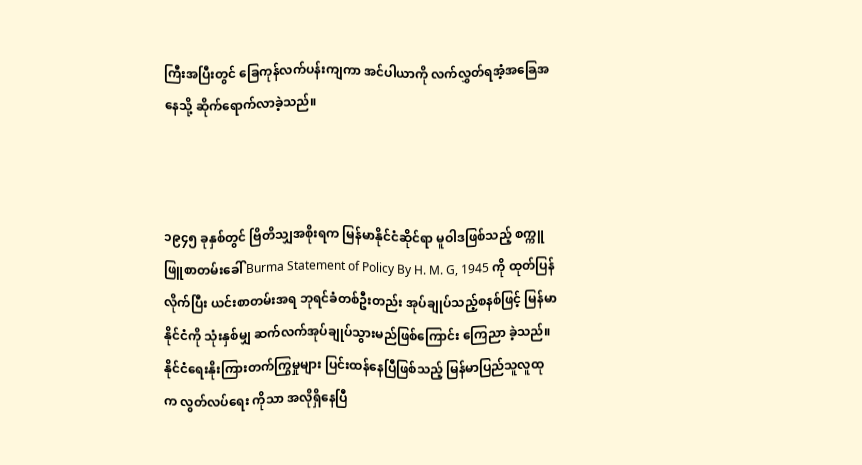ကြီးအပြီးတွင် ခြေကုန်လက်ပန်းကျကာ အင်ပါယာကို လက်လွှတ်ရအံ့အခြေအနေသို့ ဆိုက်ရောက်လာခဲ့သည်။



၁၉၄၅ ခုနှစ်တွင် ဗြိတိသျှအစိုးရက မြန်မာနိုင်ငံဆိုင်ရာ မူဝါဒဖြစ်သည့် စက္ကူဖြူစာတမ်းခေါ် Burma Statement of Policy By H. M. G, 1945 ကို ထုတ်ပြန်လိုက်ပြီး ယင်းစာတမ်းအရ ဘုရင်ခံတစ်ဦးတည်း အုပ်ချုပ်သည့်စနစ်ဖြင့် မြန်မာနိုင်ငံကို သုံးနှစ်မျှ ဆက်လက်အုပ်ချုပ်သွားမည်ဖြစ်ကြောင်း ကြေညာ ခဲ့သည်။ နိုင်ငံရေးနိုးကြားတက်ကြွမှုများ ပြင်းထန်နေပြီဖြစ်သည့် မြန်မာပြည်သူလူထုက လွတ်လပ်ရေး ကိုသာ အလိုရှိနေပြီ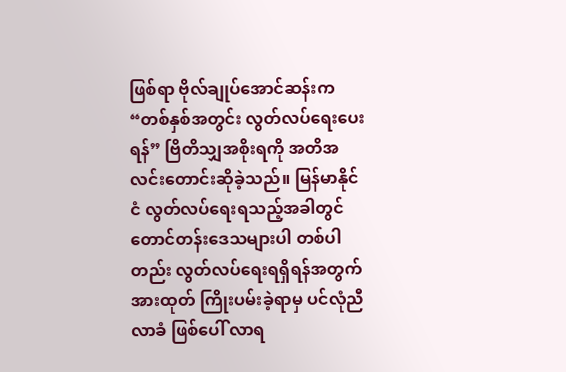ဖြစ်ရာ ဗိုလ်ချုပ်အောင်ဆန်းက “တစ်နှစ်အတွင်း လွတ်လပ်ရေးပေးရန်” ဗြိတိသျှအစိုးရကို အတိအလင်းတောင်းဆိုခဲ့သည်။ မြန်မာနိုင်ငံ လွတ်လပ်ရေးရသည့်အခါတွင် တောင်တန်းဒေသများပါ တစ်ပါတည်း လွတ်လပ်ရေးရရှိရန်အတွက် အားထုတ် ကြိုးပမ်းခဲ့ရာမှ ပင်လုံညီလာခံ ဖြစ်ပေါ် လာရ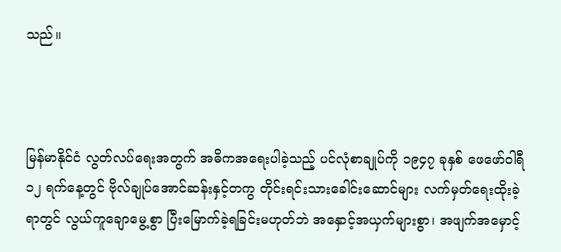သည်။



မြန်မာနိုင်ငံ လွတ်လပ်ရေးအတွက် အဓိကအရေးပါခဲ့သည့် ပင်လုံစာချုပ်ကို ၁၉၄၇ ခုနှစ် ဖေဖော်ဝါရီ ၁၂ ရက်နေ့တွင် ဗိုလ်ချုပ်အောင်ဆန်းနှင့်တကွ တိုင်းရင်းသားခေါင်းဆောင်များ လက်မှတ်ရေးထိုးခဲ့ရာတွင် လွယ်ကူချောမွေ့စွာ ပြီးမြောက်ခဲ့ရခြင်းမဟုတ်ဘဲ အနှောင့်အယှက်များစွာ၊ အဖျက်အမှောင့်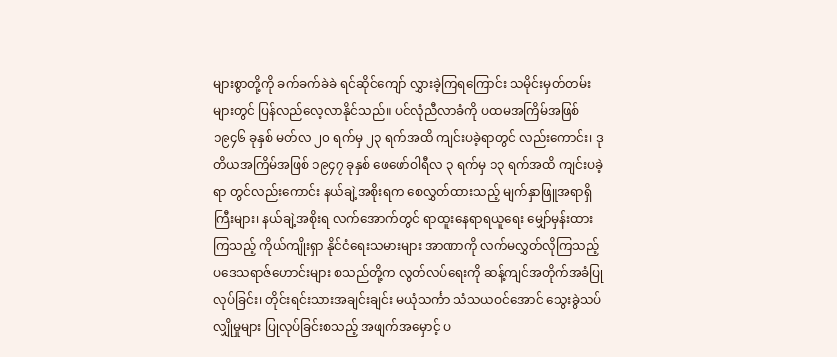များစွာတို့ကို ခက်ခက်ခဲခဲ ရင်ဆိုင်ကျော် လွှားခဲ့ကြရကြောင်း သမိုင်းမှတ်တမ်းများတွင် ပြန်လည်လေ့လာနိုင်သည်။ ပင်လုံညီလာခံကို ပထမအကြိမ်အဖြစ် ၁၉၄၆ ခုနှစ် မတ်လ ၂၀ ရက်မှ ၂၃ ရက်အထိ ကျင်းပခဲ့ရာတွင် လည်းကောင်း၊ ဒုတိယအကြိမ်အဖြစ် ၁၉၄၇ ခုနှစ် ဖေဖော်ဝါရီလ ၃ ရက်မှ ၁၃ ရက်အထိ ကျင်းပခဲ့ရာ တွင်လည်းကောင်း နယ်ချဲ့အစိုးရက စေလွှတ်ထားသည့် မျက်နှာဖြူအရာရှိကြီးများ၊ နယ်ချဲ့အစိုးရ လက်အောက်တွင် ရာထူးနေရာရယူရေး မျှော်မှန်းထားကြသည့် ကိုယ်ကျိုးရှာ နိုင်ငံရေးသမားများ အာဏာကို လက်မလွှတ်လိုကြသည့် ပဒေသရာဇ်ဟောင်းများ စသည်တို့က လွတ်လပ်ရေးကို ဆန့်ကျင်အတိုက်အခံပြုလုပ်ခြင်း၊ တိုင်းရင်းသားအချင်းချင်း မယုံသင်္ကာ သံသယဝင်အောင် သွေးခွဲသပ်လျှိုမှုများ ပြုလုပ်ခြင်းစသည့် အဖျက်အမှောင့် ပ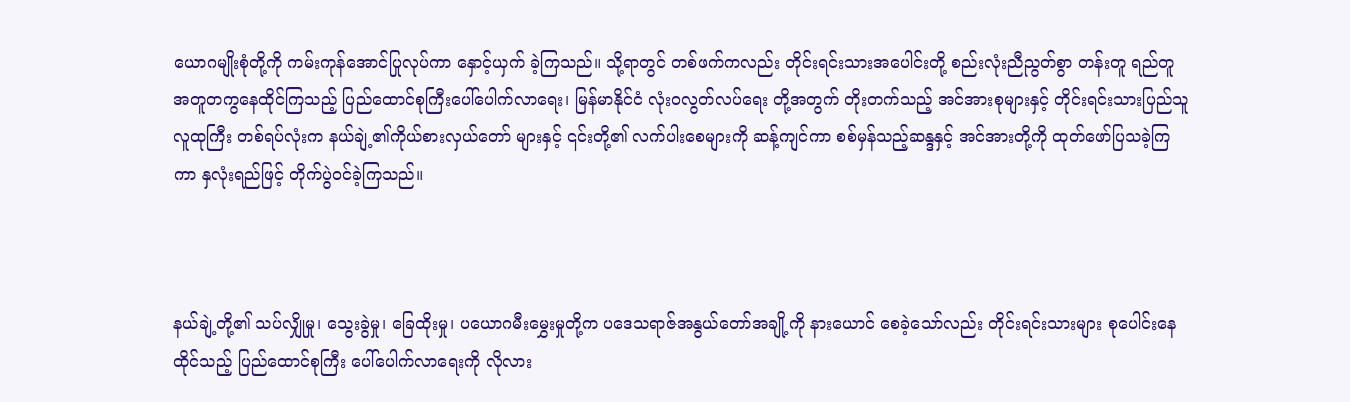ယောဂမျိုးစုံတို့ကို ကမ်းကုန်အောင်ပြုလုပ်ကာ နှောင့်ယှက် ခဲ့ကြသည်။ သို့ရာတွင် တစ်ဖက်ကလည်း တိုင်းရင်းသားအပေါင်းတို့ စည်းလုံးညီညွတ်စွာ တန်းတူ ရည်တူ အတူတကွနေထိုင်ကြသည့် ပြည်ထောင်စုကြီးပေါ်ပေါက်လာရေး၊ မြန်မာနိုင်ငံ လုံးဝလွတ်လပ်ရေး တို့အတွက် တိုးတက်သည့် အင်အားစုများနှင့် တိုင်းရင်းသားပြည်သူလူထုကြီး တစ်ရပ်လုံးက နယ်ချဲ့၏ကိုယ်စားလှယ်တော် များနှင့် ၎င်းတို့၏ လက်ပါးစေများကို ဆန့်ကျင်ကာ စစ်မှန်သည့်ဆန္ဒနှင့် အင်အားတို့ကို ထုတ်ဖော်ပြသခဲ့ကြကာ နှလုံးရည်ဖြင့် တိုက်ပွဲဝင်ခဲ့ကြသည်။



နယ်ချဲ့တို့၏ သပ်လျှိုမှု၊ သွေးခွဲမှု၊ ခြေထိုးမှု၊ ပယောဂမီးမွှေးမှုတို့က ပဒေသရာဇ်အနွယ်တော်အချို့ကို နားယောင် စေခဲ့သော်လည်း တိုင်းရင်းသားများ စုပေါင်းနေထိုင်သည့် ပြည်ထောင်စုကြီး ပေါ်ပေါက်လာရေးကို လိုလား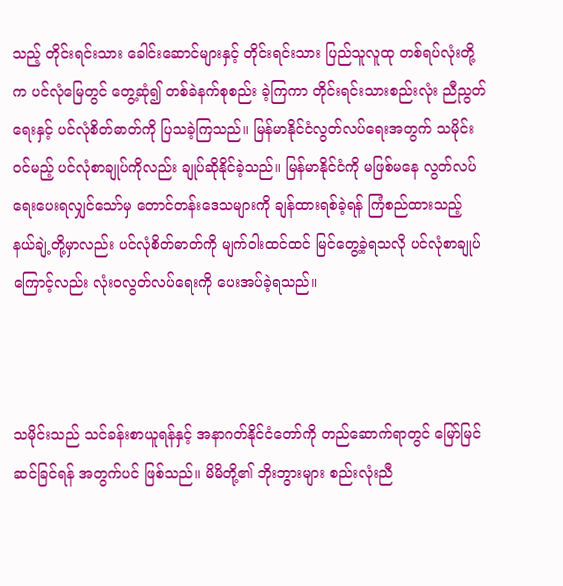သည့် တိုင်းရင်းသား ခေါင်းဆောင်များနှင့် တိုင်းရင်းသား ပြည်သူလူထု တစ်ရပ်လုံးတို့က ပင်လုံမြေတွင် တွေ့ဆုံ၍ တစ်ခဲနက်စုစည်း ခဲ့ကြကာ တိုင်းရင်းသားစည်းလုံး ညီညွတ်ရေးနှင့် ပင်လုံစိတ်ဓာတ်ကို ပြသခဲ့ကြသည်။ မြန်မာနိုင်ငံလွတ်လပ်ရေးအတွက် သမိုင်းဝင်မည့် ပင်လုံစာချုပ်ကိုလည်း ချုပ်ဆိုနိုင်ခဲ့သည်။ မြန်မာနိုင်ငံကို မဖြစ်မနေ လွတ်လပ်ရေးပေးရလျှင်သော်မှ တောင်တန်းဒေသများကို ချန်ထားရစ်ခဲ့ရန် ကြံစည်ထားသည့် နယ်ချဲ့တို့မှာလည်း ပင်လုံစိတ်ဓာတ်ကို မျက်ဝါးထင်ထင် မြင်တွေ့ခဲ့ရသလို ပင်လုံစာချုပ်ကြောင့်လည်း လုံးဝလွတ်လပ်ရေးကို ပေးအပ်ခဲ့ရသည်။



သမိုင်းသည် သင်ခန်းစာယူရန်နှင့် အနာဂတ်နိုင်ငံတော်ကို တည်ဆောက်ရာတွင် မြော်မြင်ဆင်ခြင်ရန် အတွက်ပင် ဖြစ်သည်။ မိမိတို့၏ ဘိုးဘွားများ စည်းလုံးညီ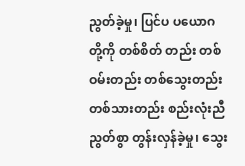ညွတ်ခဲ့မှု၊ ပြင်ပ ပယောဂတို့ကို တစ်စိတ် တည်း တစ်ဝမ်းတည်း တစ်သွေးတည်း တစ်သားတည်း စည်းလုံးညီညွတ်စွာ တွန်းလှန်ခဲ့မှု၊ သွေး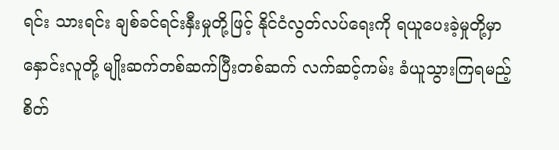ရင်း သားရင်း ချစ်ခင်ရင်းနှီးမှုတို့ဖြင့် နိုင်ငံလွတ်လပ်ရေးကို ရယူပေးခဲ့မှုတို့မှာ နှောင်းလူတို့ မျိုးဆက်တစ်ဆက်ပြီးတစ်ဆက် လက်ဆင့်ကမ်း ခံယူသွားကြရမည့် စိတ်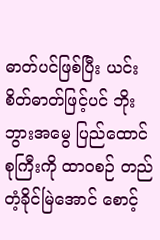ဓာတ်ပင်ဖြစ်ပြီး ယင်းစိတ်ဓာတ်ဖြင့်ပင် ဘိုးဘွားအမွေ ပြည်ထောင်စုကြီးကို ထာဝစဉ် တည်တံ့ခိုင်မြဲအောင် စောင့်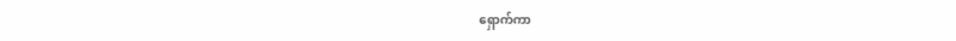ရှောက်ကာ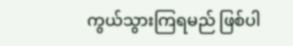ကွယ်သွားကြရမည် ဖြစ်ပါ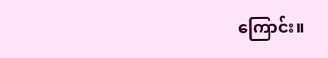ကြောင်း။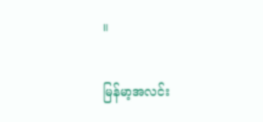။

မြန်မာ့အလင်း